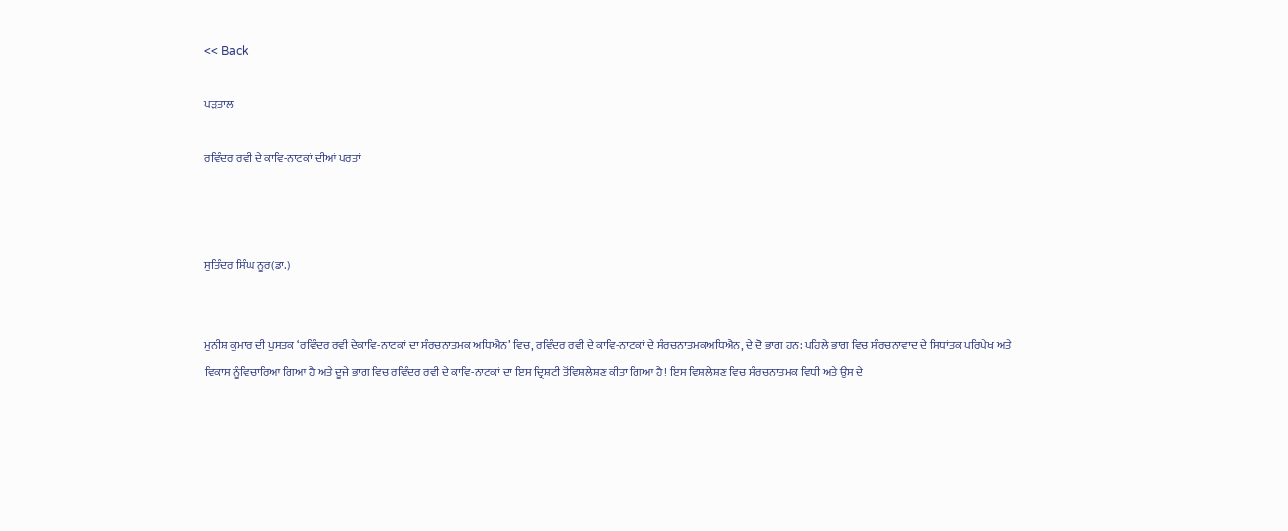<< Back

ਪੜਤਾਲ

ਰਵਿੰਦਰ ਰਵੀ ਦੇ ਕਾਵਿ-ਨਾਟਕਾਂ ਦੀਆਂ ਪਰਤਾਂ



ਸੁਤਿੰਦਰ ਸਿੰਘ ਨੂਰ(ਡਾ.)


ਮੁਨੀਸ਼ ਕੁਮਾਰ ਦੀ ਪੁਸਤਕ ‘ਰਵਿੰਦਰ ਰਵੀ ਦੇਕਾਵਿ-ਨਾਟਕਾਂ ਦਾ ਸੰਰਚਨਾਤਮਕ ਅਧਿਐਨ’ ਵਿਚ, ਰਵਿੰਦਰ ਰਵੀ ਦੇ ਕਾਵਿ-ਨਾਟਕਾਂ ਦੇ ਸੰਰਚਨਾਤਮਕਅਧਿਐਨ, ਦੇ ਦੋ ਭਾਗ ਹਨ: ਪਹਿਲੇ ਭਾਗ ਵਿਚ ਸੰਰਚਨਾਵਾਦ ਦੇ ਸਿਧਾਂਤਕ ਪਰਿਪੇਖ ਅਤੇ ਵਿਕਾਸ ਨੂੰਵਿਚਾਰਿਆ ਗਿਆ ਹੈ ਅਤੇ ਦੂਜੇ ਭਾਗ ਵਿਚ ਰਵਿੰਦਰ ਰਵੀ ਦੇ ਕਾਵਿ-ਨਾਟਕਾਂ ਦਾ ਇਸ ਦ੍ਰਿਸ਼ਟੀ ਤੋਂਵਿਸ਼ਲੇਸ਼ਣ ਕੀਤਾ ਗਿਆ ਹੈ! ਇਸ ਵਿਸ਼ਲੇਸ਼ਣ ਵਿਚ ਸੰਰਚਨਾਤਮਕ ਵਿਧੀ ਅਤੇ ਉਸ ਦੇ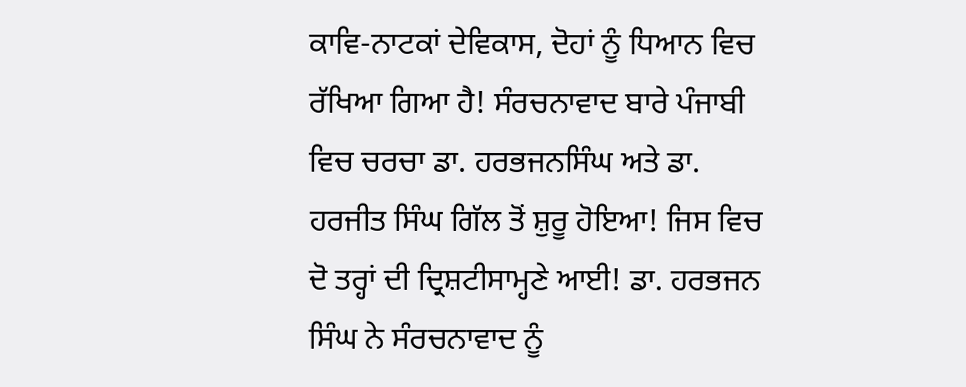ਕਾਵਿ-ਨਾਟਕਾਂ ਦੇਵਿਕਾਸ, ਦੋਹਾਂ ਨੂੰ ਧਿਆਨ ਵਿਚ ਰੱਖਿਆ ਗਿਆ ਹੈ! ਸੰਰਚਨਾਵਾਦ ਬਾਰੇ ਪੰਜਾਬੀ ਵਿਚ ਚਰਚਾ ਡਾ. ਹਰਭਜਨਸਿੰਘ ਅਤੇ ਡਾ. ਹਰਜੀਤ ਸਿੰਘ ਗਿੱਲ ਤੋਂ ਸ਼ੁਰੂ ਹੋਇਆ! ਜਿਸ ਵਿਚ ਦੋ ਤਰ੍ਹਾਂ ਦੀ ਦ੍ਰਿਸ਼ਟੀਸਾਮ੍ਹਣੇ ਆਈ! ਡਾ. ਹਰਭਜਨ ਸਿੰਘ ਨੇ ਸੰਰਚਨਾਵਾਦ ਨੂੰ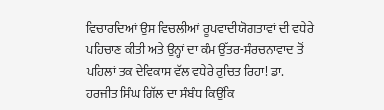ਵਿਚਾਰਦਿਆਂ ਉਸ ਵਿਚਲੀਆਂ ਰੂਪਵਾਦੀਯੋਗਤਾਵਾਂ ਦੀ ਵਧੇਰੇ ਪਹਿਚਾਣ ਕੀਤੀ ਅਤੇ ਉਨ੍ਹਾਂ ਦਾ ਕੰਮ ਉੱਤਰ-ਸੰਰਚਨਾਵਾਦ ਤੋਂ ਪਹਿਲਾਂ ਤਕ ਦੇਵਿਕਾਸ ਵੱਲ ਵਧੇਰੇ ਰੁਚਿਤ ਰਿਹਾ! ਡਾ. ਹਰਜੀਤ ਸਿੰਘ ਗਿੱਲ ਦਾ ਸੰਬੰਧ ਕਿਉਂਕਿ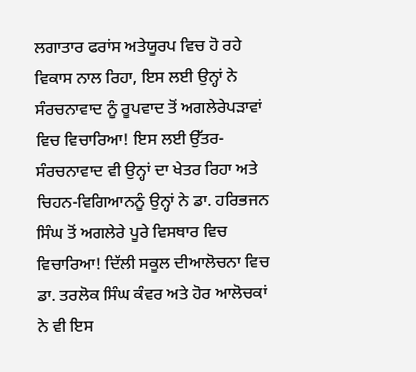ਲਗਾਤਾਰ ਫਰਾਂਸ ਅਤੇਯੂਰਪ ਵਿਚ ਹੋ ਰਹੇ ਵਿਕਾਸ ਨਾਲ ਰਿਹਾ, ਇਸ ਲਈ ਉਨ੍ਹਾਂ ਨੇ ਸੰਰਚਨਾਵਾਦ ਨੂੰ ਰੂਪਵਾਦ ਤੋਂ ਅਗਲੇਰੇਪਡ਼ਾਵਾਂ ਵਿਚ ਵਿਚਾਰਿਆ! ਇਸ ਲਈ ਉੱਤਰ-ਸੰਰਚਨਾਵਾਦ ਵੀ ਉਨ੍ਹਾਂ ਦਾ ਖੇਤਰ ਰਿਹਾ ਅਤੇ ਚਿਹਨ-ਵਿਗਿਆਨਨੂੰ ਉਨ੍ਹਾਂ ਨੇ ਡਾ. ਹਰਿਭਜਨ ਸਿੰਘ ਤੋਂ ਅਗਲੇਰੇ ਪੂਰੇ ਵਿਸਥਾਰ ਵਿਚ ਵਿਚਾਰਿਆ! ਦਿੱਲੀ ਸਕੂਲ ਦੀਆਲੋਚਨਾ ਵਿਚ ਡਾ. ਤਰਲੋਕ ਸਿੰਘ ਕੰਵਰ ਅਤੇ ਹੋਰ ਆਲੋਚਕਾਂ ਨੇ ਵੀ ਇਸ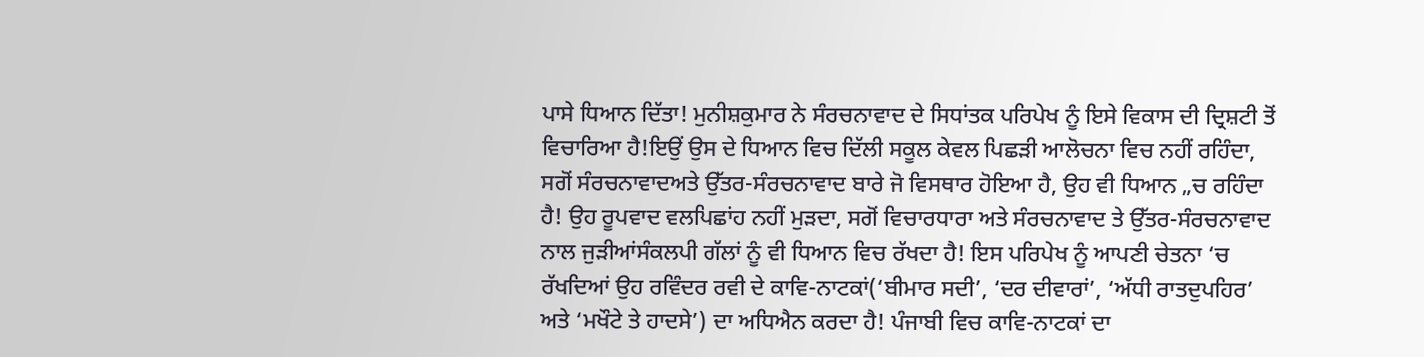ਪਾਸੇ ਧਿਆਨ ਦਿੱਤਾ! ਮੁਨੀਸ਼ਕੁਮਾਰ ਨੇ ਸੰਰਚਨਾਵਾਦ ਦੇ ਸਿਧਾਂਤਕ ਪਰਿਪੇਖ ਨੂੰ ਇਸੇ ਵਿਕਾਸ ਦੀ ਦ੍ਰਿਸ਼ਟੀ ਤੋਂ ਵਿਚਾਰਿਆ ਹੈ!ਇਉਂ ਉਸ ਦੇ ਧਿਆਨ ਵਿਚ ਦਿੱਲੀ ਸਕੂਲ ਕੇਵਲ ਪਿਛਡ਼ੀ ਆਲੋਚਨਾ ਵਿਚ ਨਹੀਂ ਰਹਿੰਦਾ, ਸਗੋਂ ਸੰਰਚਨਾਵਾਦਅਤੇ ਉੱਤਰ-ਸੰਰਚਨਾਵਾਦ ਬਾਰੇ ਜੋ ਵਿਸਥਾਰ ਹੋਇਆ ਹੈ, ਉਹ ਵੀ ਧਿਆਨ „ਚ ਰਹਿੰਦਾ ਹੈ! ਉਹ ਰੂਪਵਾਦ ਵਲਪਿਛਾਂਹ ਨਹੀਂ ਮੁਡ਼ਦਾ, ਸਗੋਂ ਵਿਚਾਰਧਾਰਾ ਅਤੇ ਸੰਰਚਨਾਵਾਦ ਤੇ ਉੱਤਰ-ਸੰਰਚਨਾਵਾਦ ਨਾਲ ਜੁਡ਼ੀਆਂਸੰਕਲਪੀ ਗੱਲਾਂ ਨੂੰ ਵੀ ਧਿਆਨ ਵਿਚ ਰੱਖਦਾ ਹੈ! ਇਸ ਪਰਿਪੇਖ ਨੂੰ ਆਪਣੀ ਚੇਤਨਾ ‘ਚ ਰੱਖਦਿਆਂ ਉਹ ਰਵਿੰਦਰ ਰਵੀ ਦੇ ਕਾਵਿ-ਨਾਟਕਾਂ(‘ਬੀਮਾਰ ਸਦੀ’, ‘ਦਰ ਦੀਵਾਰਾਂ’, ‘ਅੱਧੀ ਰਾਤਦੁਪਹਿਰ’ ਅਤੇ ‘ਮਖੌਟੇ ਤੇ ਹਾਦਸੇ’) ਦਾ ਅਧਿਐਨ ਕਰਦਾ ਹੈ! ਪੰਜਾਬੀ ਵਿਚ ਕਾਵਿ-ਨਾਟਕਾਂ ਦਾ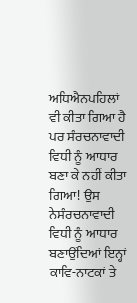ਅਧਿਐਨਪਹਿਲਾਂ ਵੀ ਕੀਤਾ ਗਿਆ ਹੈ ਪਰ ਸੰਰਚਨਾਵਾਦੀ ਵਿਧੀ ਨੂੰ ਆਧਾਰ ਬਣਾ ਕੇ ਨਹੀਂ ਕੀਤਾ ਗਿਆ! ਉਸ ਨੇਸੰਰਚਨਾਵਾਦੀ ਵਿਧੀ ਨੂੰ ਆਧਾਰ ਬਣਾਉਂਦਿਆਂ ਇਨ੍ਹਾਂ ਕਾਵਿ-ਨਾਟਕਾਂ ਤੇ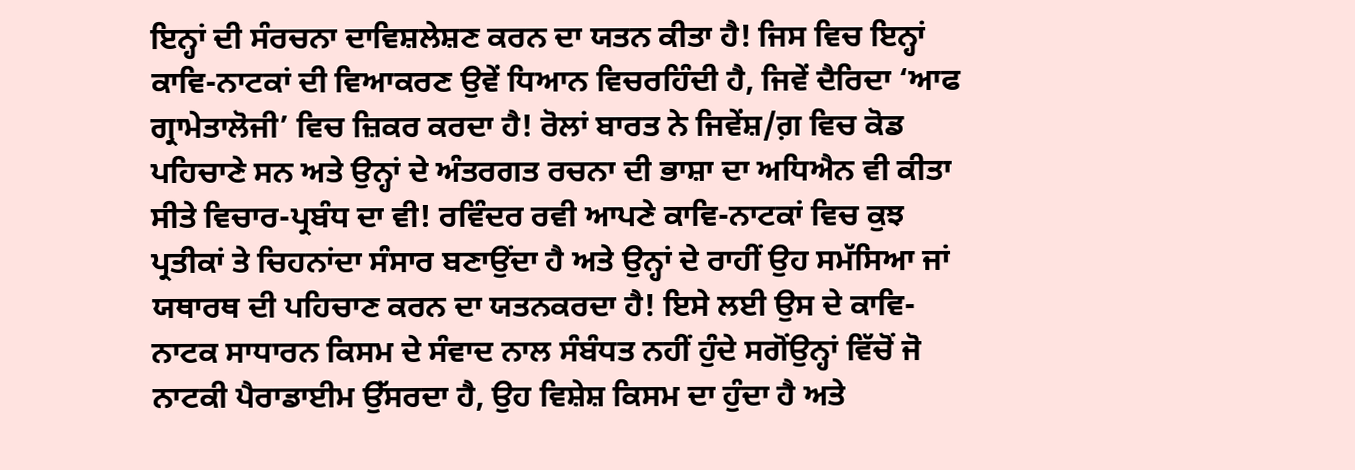ਇਨ੍ਹਾਂ ਦੀ ਸੰਰਚਨਾ ਦਾਵਿਸ਼ਲੇਸ਼ਣ ਕਰਨ ਦਾ ਯਤਨ ਕੀਤਾ ਹੈ! ਜਿਸ ਵਿਚ ਇਨ੍ਹਾਂ ਕਾਵਿ-ਨਾਟਕਾਂ ਦੀ ਵਿਆਕਰਣ ਉਵੇਂ ਧਿਆਨ ਵਿਚਰਹਿੰਦੀ ਹੈ, ਜਿਵੇਂ ਦੈਰਿਦਾ ‘ਆਫ ਗ੍ਰਾਮੇਤਾਲੋਜੀ’ ਵਿਚ ਜ਼ਿਕਰ ਕਰਦਾ ਹੈ! ਰੋਲਾਂ ਬਾਰਤ ਨੇ ਜਿਵੇਂਸ਼/ਗ਼ ਵਿਚ ਕੋਡ ਪਹਿਚਾਣੇ ਸਨ ਅਤੇ ਉਨ੍ਹਾਂ ਦੇ ਅੰਤਰਗਤ ਰਚਨਾ ਦੀ ਭਾਸ਼ਾ ਦਾ ਅਧਿਐਨ ਵੀ ਕੀਤਾ ਸੀਤੇ ਵਿਚਾਰ-ਪ੍ਰਬੰਧ ਦਾ ਵੀ! ਰਵਿੰਦਰ ਰਵੀ ਆਪਣੇ ਕਾਵਿ-ਨਾਟਕਾਂ ਵਿਚ ਕੁਝ ਪ੍ਰਤੀਕਾਂ ਤੇ ਚਿਹਨਾਂਦਾ ਸੰਸਾਰ ਬਣਾਉਂਦਾ ਹੈ ਅਤੇ ਉਨ੍ਹਾਂ ਦੇ ਰਾਹੀਂ ਉਹ ਸਮੱਸਿਆ ਜਾਂ ਯਥਾਰਥ ਦੀ ਪਹਿਚਾਣ ਕਰਨ ਦਾ ਯਤਨਕਰਦਾ ਹੈ! ਇਸੇ ਲਈ ਉਸ ਦੇ ਕਾਵਿ-ਨਾਟਕ ਸਾਧਾਰਨ ਕਿਸਮ ਦੇ ਸੰਵਾਦ ਨਾਲ ਸੰਬੰਧਤ ਨਹੀਂ ਹੁੰਦੇ ਸਗੋਂਉਨ੍ਹਾਂ ਵਿੱਚੋਂ ਜੋ ਨਾਟਕੀ ਪੈਰਾਡਾਈਮ ਉੱਸਰਦਾ ਹੈ, ਉਹ ਵਿਸ਼ੇਸ਼ ਕਿਸਮ ਦਾ ਹੁੰਦਾ ਹੈ ਅਤੇ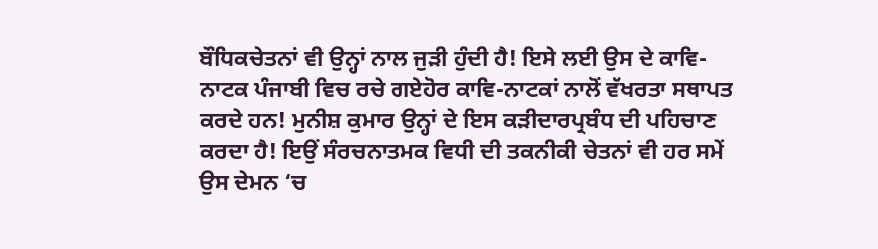ਬੌਧਿਕਚੇਤਨਾਂ ਵੀ ਉਨ੍ਹਾਂ ਨਾਲ ਜੁਡ਼ੀ ਹੁੰਦੀ ਹੈ! ਇਸੇ ਲਈ ਉਸ ਦੇ ਕਾਵਿ-ਨਾਟਕ ਪੰਜਾਬੀ ਵਿਚ ਰਚੇ ਗਏਹੋਰ ਕਾਵਿ-ਨਾਟਕਾਂ ਨਾਲੋਂ ਵੱਖਰਤਾ ਸਥਾਪਤ ਕਰਦੇ ਹਨ! ਮੁਨੀਸ਼ ਕੁਮਾਰ ਉਨ੍ਹਾਂ ਦੇ ਇਸ ਕਡ਼ੀਦਾਰਪ੍ਰਬੰਧ ਦੀ ਪਹਿਚਾਣ ਕਰਦਾ ਹੈ! ਇਉਂ ਸੰਰਚਨਾਤਮਕ ਵਿਧੀ ਦੀ ਤਕਨੀਕੀ ਚੇਤਨਾਂ ਵੀ ਹਰ ਸਮੇਂ ਉਸ ਦੇਮਨ ‘ਚ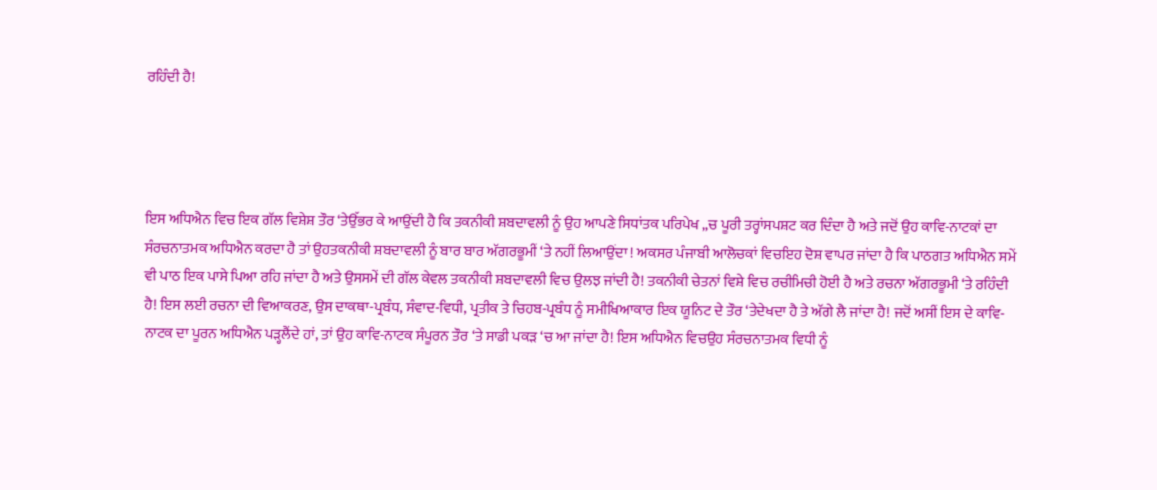ਰਹਿੰਦੀ ਹੈ!




ਇਸ ਅਧਿਐਨ ਵਿਚ ਇਕ ਗੱਲ ਵਿਸ਼ੇਸ਼ ਤੌਰ ‘ਤੇਉੱਭਰ ਕੇ ਆਉਂਦੀ ਹੈ ਕਿ ਤਕਨੀਕੀ ਸ਼ਬਦਾਵਲੀ ਨੂੰ ਉਹ ਆਪਣੇ ਸਿਧਾਂਤਕ ਪਰਿਪੇਖ „ਚ ਪੂਰੀ ਤਰ੍ਹਾਂਸਪਸ਼ਟ ਕਰ ਦਿੰਦਾ ਹੈ ਅਤੇ ਜਦੋਂ ਉਹ ਕਾਵਿ-ਨਾਟਕਾਂ ਦਾ ਸੰਰਚਨਾਤਮਕ ਅਧਿਐਨ ਕਰਦਾ ਹੈ ਤਾਂ ਉਹਤਕਨੀਕੀ ਸ਼ਬਦਾਵਲੀ ਨੂੰ ਬਾਰ ਬਾਰ ਅੱਗਰਭੂਮੀਂ ‘ਤੇ ਨਹੀਂ ਲਿਆਉਂਦਾ ! ਅਕਸਰ ਪੰਜਾਬੀ ਆਲੋਚਕਾਂ ਵਿਚਇਹ ਦੋਸ਼ ਵਾਪਰ ਜਾਂਦਾ ਹੈ ਕਿ ਪਾਠਗਤ ਅਧਿਐਨ ਸਮੇਂ ਵੀ ਪਾਠ ਇਕ ਪਾਸੇ ਪਿਆ ਰਹਿ ਜਾਂਦਾ ਹੈ ਅਤੇ ਉਸਸਮੇਂ ਦੀ ਗੱਲ ਕੇਵਲ ਤਕਨੀਕੀ ਸ਼ਬਦਾਵਲੀ ਵਿਚ ਉਲਝ ਜਾਂਦੀ ਹੈ! ਤਕਨੀਕੀ ਚੇਤਨਾਂ ਵਿਸ਼ੇ ਵਿਚ ਰਚੀਮਿਚੀ ਹੋਈ ਹੈ ਅਤੇ ਰਚਨਾ ਅੱਗਰਭੂਮੀ ‘ਤੇ ਰਹਿੰਦੀ ਹੈ! ਇਸ ਲਈ ਰਚਨਾ ਦੀ ਵਿਆਕਰਣ, ਉਸ ਦਾਕਥਾ-ਪ੍ਰਬੰਧ, ਸੰਵਾਦ-ਵਿਧੀ, ਪ੍ਰਤੀਕ ਤੇ ਚਿਹਬ-ਪ੍ਰਬੰਧ ਨੂੰ ਸਮੀਖਿਆਕਾਰ ਇਕ ਯੂਨਿਟ ਦੇ ਤੌਰ ‘ਤੇਦੇਖਦਾ ਹੈ ਤੇ ਅੱਗੇ ਲੈ ਜਾਂਦਾ ਹੈ! ਜਦੋਂ ਅਸੀਂ ਇਸ ਦੇ ਕਾਵਿ-ਨਾਟਕ ਦਾ ਪੂਰਨ ਅਧਿਐਨ ਪਡ਼੍ਹਲੈਂਦੇ ਹਾਂ, ਤਾਂ ਉਹ ਕਾਵਿ-ਨਾਟਕ ਸੰਪੂਰਨ ਤੌਰ ‘ਤੇ ਸਾਡੀ ਪਕਡ਼ ‘ਚ ਆ ਜਾਂਦਾ ਹੈ! ਇਸ ਅਧਿਐਨ ਵਿਚਉਹ ਸੰਰਚਨਾਤਮਕ ਵਿਧੀ ਨੂੰ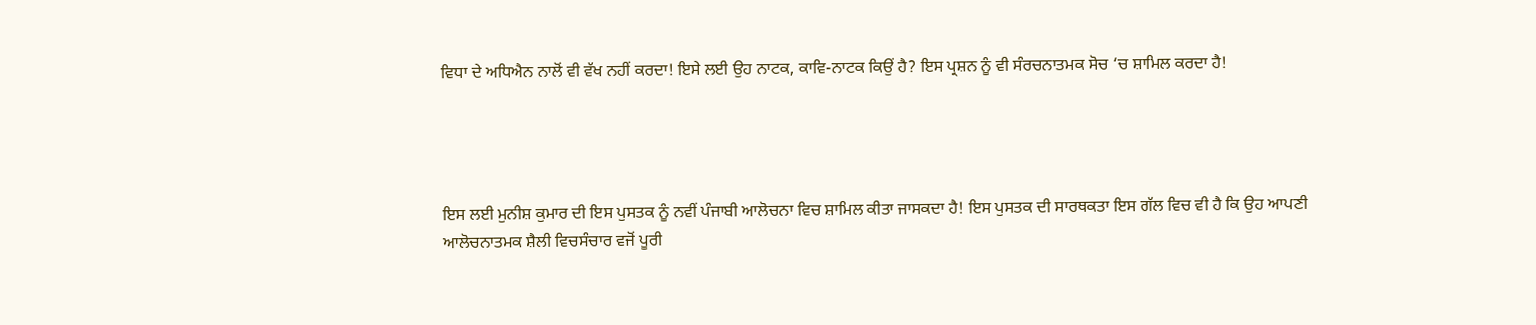ਵਿਧਾ ਦੇ ਅਧਿਐਨ ਨਾਲੋਂ ਵੀ ਵੱਖ ਨਹੀਂ ਕਰਦਾ! ਇਸੇ ਲਈ ਉਹ ਨਾਟਕ, ਕਾਵਿ-ਨਾਟਕ ਕਿਉਂ ਹੈ? ਇਸ ਪ੍ਰਸ਼ਨ ਨੂੰ ਵੀ ਸੰਰਚਨਾਤਮਕ ਸੋਚ ‘ਚ ਸ਼ਾਮਿਲ ਕਰਦਾ ਹੈ!




ਇਸ ਲਈ ਮੁਨੀਸ਼ ਕੁਮਾਰ ਦੀ ਇਸ ਪੁਸਤਕ ਨੂੰ ਨਵੀਂ ਪੰਜਾਬੀ ਆਲੋਚਨਾ ਵਿਚ ਸ਼ਾਮਿਲ ਕੀਤਾ ਜਾਸਕਦਾ ਹੈ! ਇਸ ਪੁਸਤਕ ਦੀ ਸਾਰਥਕਤਾ ਇਸ ਗੱਲ ਵਿਚ ਵੀ ਹੈ ਕਿ ਉਹ ਆਪਣੀ ਆਲੋਚਨਾਤਮਕ ਸ਼ੈਲੀ ਵਿਚਸੰਚਾਰ ਵਜੋਂ ਪੂਰੀ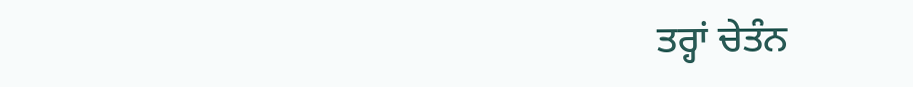ਤਰ੍ਹਾਂ ਚੇਤੰਨ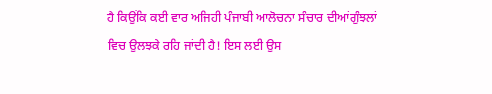ਹੈ ਕਿਉਂਕਿ ਕਈ ਵਾਰ ਅਜਿਹੀ ਪੰਜਾਬੀ ਆਲੋਚਨਾ ਸੰਚਾਰ ਦੀਆਂਗੁੰਝਲਾਂ ਵਿਚ ਉਲਝਕੇ ਰਹਿ ਜਾਂਦੀ ਹੈ! ਇਸ ਲਈ ਉਸ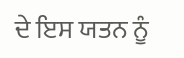ਦੇ ਇਸ ਯਤਨ ਨੂੰ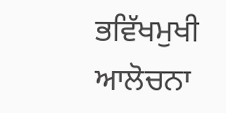ਭਵਿੱਖਮੁਖੀ ਆਲੋਚਨਾ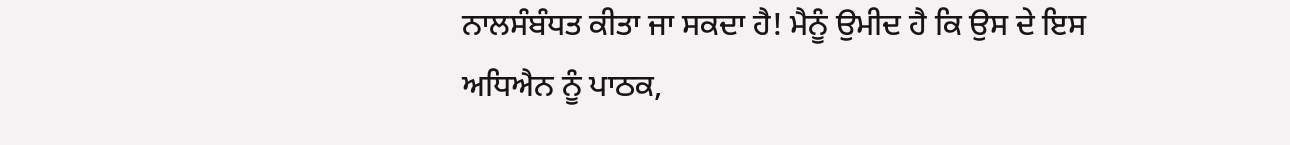ਨਾਲਸੰਬੰਧਤ ਕੀਤਾ ਜਾ ਸਕਦਾ ਹੈ! ਮੈਨੂੰ ਉਮੀਦ ਹੈ ਕਿ ਉਸ ਦੇ ਇਸ ਅਧਿਐਨ ਨੂੰ ਪਾਠਕ,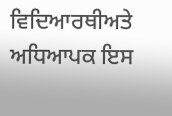ਵਿਦਿਆਰਥੀਅਤੇ ਅਧਿਆਪਕ ਇਸ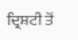ਦ੍ਰਿਸ਼ਟੀ ਤੋਂ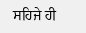ਸਹਿਜੇ ਹੀ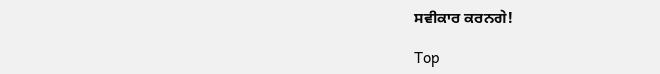ਸਵੀਕਾਰ ਕਰਨਗੇ!

Top